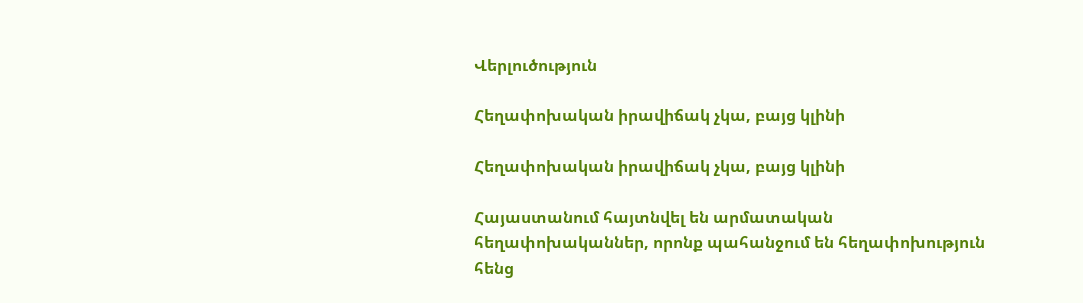Վերլուծություն

Հեղափոխական իրավիճակ չկա, բայց կլինի

Հեղափոխական իրավիճակ չկա, բայց կլինի

Հայաստանում հայտնվել են արմատական հեղափոխականներ, որոնք պահանջում են հեղափոխություն հենց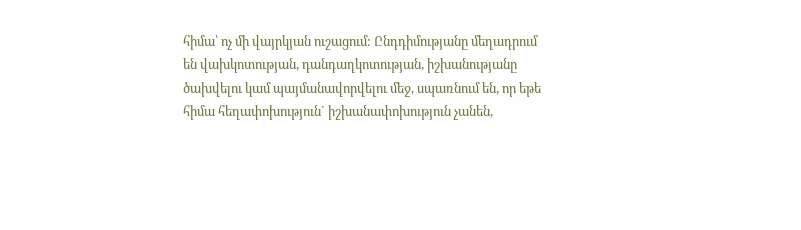հիմա՝ ոչ մի վայրկյան ուշացում: Ընդդիմությանը մեղադրում են վախկոտության, դանդաղկոտության, իշխանությանը ծախվելու կամ պայմանավորվելու մեջ, սպառնում են, որ եթե հիմա հեղափոխություն` իշխանափոխություն չանեն,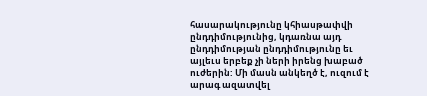հասարակությունը կհիասթափվի ընդդիմությունից, կդառնա այդ ընդդիմության ընդդիմությունը եւ այլեւս երբեք չի ների իրենց խաբած ուժերին: Մի մասն անկեղծ է, ուզում է արագ ազատվել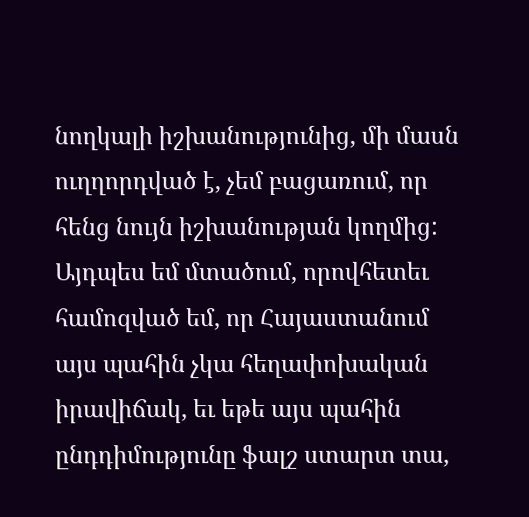նողկալի իշխանությունից, մի մասն ուղղորդված է, չեմ բացառում, որ հենց նույն իշխանության կողմից: Այդպես եմ մտածում, որովհետեւ համոզված եմ, որ Հայաստանում այս պահին չկա հեղափոխական իրավիճակ, եւ եթե այս պահին ընդդիմությունը ֆալշ ստարտ տա,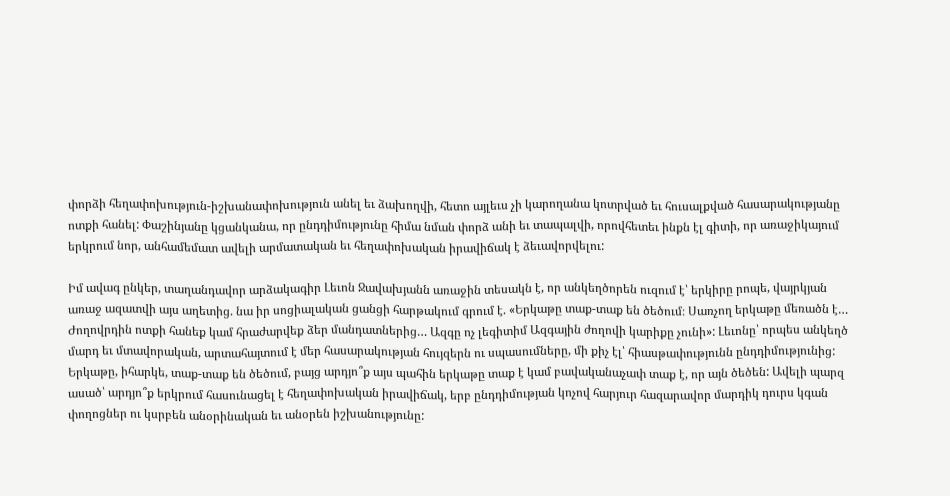փորձի հեղափոխություն-իշխանափոխություն անել եւ ձախողվի, հետո այլեւս չի կարողանա կոտրված եւ հուսալքված հասարակությանը ոտքի հանել: Փաշինյանը կցանկանա, որ ընդդիմությունը հիմա նման փորձ անի եւ տապալվի, որովհետեւ ինքն էլ գիտի, որ առաջիկայում երկրում նոր, անհամեմատ ավելի արմատական եւ հեղափոխական իրավիճակ է ձեւավորվելու:

Իմ ավագ ընկեր, տաղանդավոր արձակագիր Լեւոն Ջավախյանն առաջին տեսակն է, որ անկեղծորեն ուզում է՝ երկիրը րոպե, վայրկյան առաջ ազատվի այս աղետից. նա իր սոցիալական ցանցի հարթակում գրում է. «Երկաթը տաք-տաք են ծեծում։ Սառչող երկաթը մեռածն է… Ժողովրդին ոտքի հանեք կամ հրաժարվեք ձեր մանդատներից… Ազգը ոչ լեգիտիմ Ազգային ժողովի կարիքը չունի»: Լեւոնը՝ որպես անկեղծ մարդ եւ մտավորական, արտահայտում է մեր հասարակության հույզերն ու սպասումները, մի քիչ էլ՝ հիասթափությունն ընդդիմությունից: Երկաթը, իհարկե, տաք-տաք են ծեծում, բայց արդյո՞ք այս պահին երկաթը տաք է կամ բավականաչափ տաք է, որ այն ծեծեն: Ավելի պարզ ասած՝ արդյո՞ք երկրում հասունացել է հեղափոխական իրավիճակ, երբ ընդդիմության կոչով հարյուր հազարավոր մարդիկ դուրս կգան փողոցներ ու կսրբեն անօրինական եւ անօրեն իշխանությունը: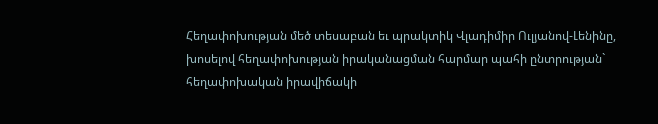Հեղափոխության մեծ տեսաբան եւ պրակտիկ Վլադիմիր Ուլյանով-Լենինը, խոսելով հեղափոխության իրականացման հարմար պահի ընտրության` հեղափոխական իրավիճակի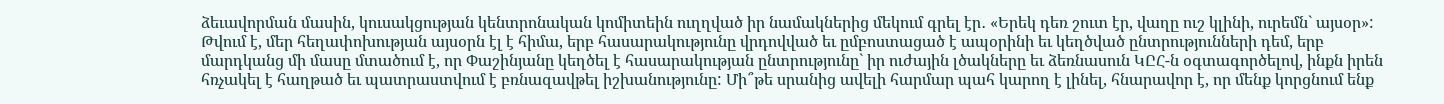ձեւավորման մասին, կուսակցության կենտրոնական կոմիտեին ուղղված իր նամակներից մեկում գրել էր․ «Երեկ դեռ շուտ էր, վաղը ուշ կլինի, ուրեմն` այսօր»: Թվում է, մեր հեղափոխության այսօրն էլ է հիմա, երբ հասարակությունը վրդովված եւ ըմբոստացած է ապօրինի եւ կեղծված ընտրությունների դեմ, երբ մարդկանց մի մասը մտածում է, որ Փաշինյանը կեղծել է հասարակության ընտրությունը` իր ուժային լծակները եւ ձեռնասուն ԿԸՀ-ն օգտագործելով, ինքն իրեն հռչակել է հաղթած եւ պատրաստվում է բռնազավթել իշխանությունը: Մի՞թե սրանից ավելի հարմար պահ կարող է լինել, հնարավոր է, որ մենք կորցնում ենք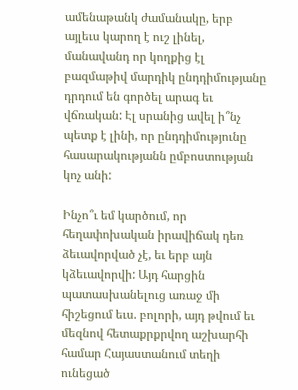ամենաթանկ ժամանակը, երբ այլեւս կարող է ուշ լինել, մանավանդ որ կողքից էլ բազմաթիվ մարդիկ ընդդիմությանը դրդում են գործել արագ եւ վճռական: Էլ սրանից ավել ի՞նչ պետք է լինի, որ ընդդիմությունը հասարակությանն ըմբոստության կոչ անի:

Ինչո՞ւ եմ կարծում, որ հեղափոխական իրավիճակ դեռ ձեւավորված չէ, եւ երբ այն կձեւավորվի: Այդ հարցին պատասխանելուց առաջ մի հիշեցում եւս. բոլորի, այդ թվում եւ մեզնով հետաքրքրվող աշխարհի համար Հայաստանում տեղի ունեցած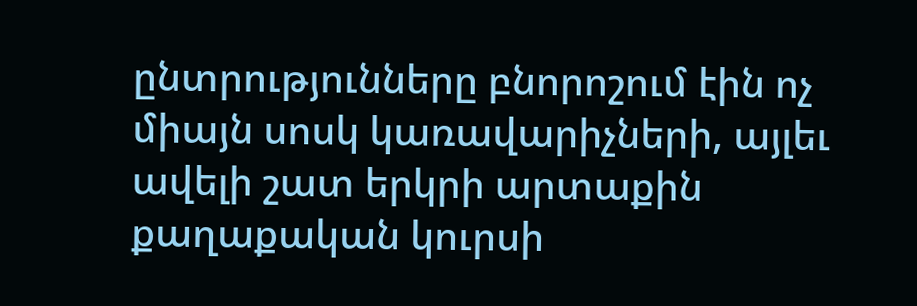ընտրությունները բնորոշում էին ոչ միայն սոսկ կառավարիչների, այլեւ ավելի շատ երկրի արտաքին քաղաքական կուրսի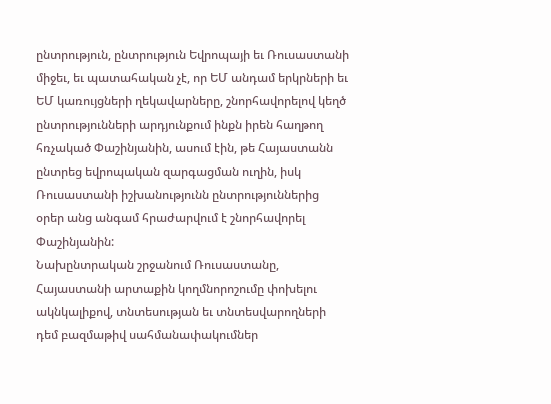ընտրություն, ընտրություն Եվրոպայի եւ Ռուսաստանի միջեւ, եւ պատահական չէ, որ ԵՄ անդամ երկրների եւ ԵՄ կառույցների ղեկավարները, շնորհավորելով կեղծ ընտրությունների արդյունքում ինքն իրեն հաղթող հռչակած Փաշինյանին, ասում էին, թե Հայաստանն ընտրեց եվրոպական զարգացման ուղին, իսկ Ռուսաստանի իշխանությունն ընտրություններից օրեր անց անգամ հրաժարվում է շնորհավորել Փաշինյանին:
Նախընտրական շրջանում Ռուսաստանը, Հայաստանի արտաքին կողմնորոշումը փոխելու ակնկալիքով, տնտեսության եւ տնտեսվարողների դեմ բազմաթիվ սահմանափակումներ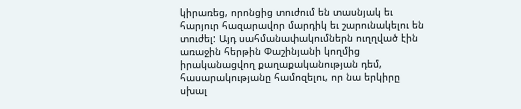կիրառեց, որոնցից տուժում են տասնյակ եւ հարյուր հազարավոր մարդիկ եւ շարունակելու են տուժել: Այդ սահմանափակումներն ուղղված էին առաջին հերթին Փաշինյանի կողմից իրականացվող քաղաքականության դեմ, հասարակությանը համոզելու, որ նա երկիրը սխալ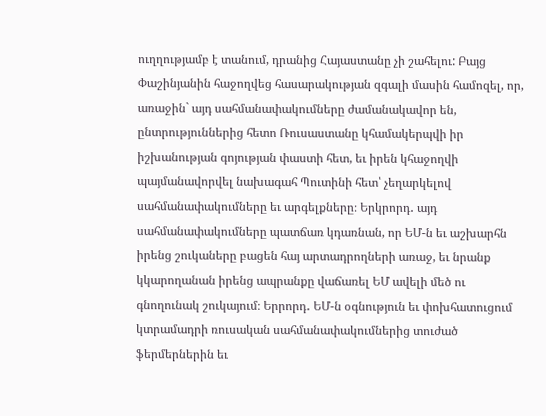ուղղությամբ է տանում, դրանից Հայաստանը չի շահելու: Բայց Փաշինյանին հաջողվեց հասարակության զգալի մասին համոզել, որ, առաջին` այդ սահմանափակումները ժամանակավոր են, ընտրություններից հետո Ռուսաստանը կհամակերպվի իր իշխանության գոյության փաստի հետ, եւ իրեն կհաջողվի պայմանավորվել նախագահ Պուտինի հետ՝ չեղարկելով սահմանափակումները եւ արգելքները։ Երկրորդ․ այդ սահմանափակումները պատճառ կդառնան, որ ԵՄ-ն եւ աշխարհն իրենց շուկաները բացեն հայ արտադրողների առաջ, եւ նրանք կկարողանան իրենց ապրանքը վաճառել ԵՄ ավելի մեծ ու գնողունակ շուկայում։ Երրորդ․ ԵՄ-ն օգնություն եւ փոխհատուցում կտրամադրի ռուսական սահմանափակումներից տուժած ֆերմերներին եւ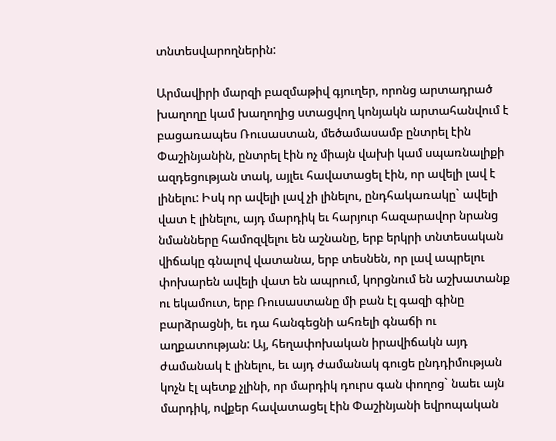տնտեսվարողներին:

Արմավիրի մարզի բազմաթիվ գյուղեր, որոնց արտադրած խաղողը կամ խաղողից ստացվող կոնյակն արտահանվում է բացառապես Ռուսաստան, մեծամասամբ ընտրել էին Փաշինյանին, ընտրել էին ոչ միայն վախի կամ սպառնալիքի ազդեցության տակ, այլեւ հավատացել էին, որ ավելի լավ է լինելու: Իսկ որ ավելի լավ չի լինելու, ընդհակառակը` ավելի վատ է լինելու, այդ մարդիկ եւ հարյուր հազարավոր նրանց նմանները համոզվելու են աշնանը, երբ երկրի տնտեսական վիճակը գնալով վատանա, երբ տեսնեն, որ լավ ապրելու փոխարեն ավելի վատ են ապրում, կորցնում են աշխատանք ու եկամուտ, երբ Ռուսաստանը մի բան էլ գազի գինը բարձրացնի, եւ դա հանգեցնի ահռելի գնաճի ու աղքատության: Այ, հեղափոխական իրավիճակն այդ ժամանակ է լինելու, եւ այդ ժամանակ գուցե ընդդիմության կոչն էլ պետք չլինի, որ մարդիկ դուրս գան փողոց` նաեւ այն մարդիկ, ովքեր հավատացել էին Փաշինյանի եվրոպական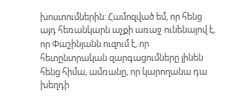խոստումներին: Համոզված եմ, որ հենց այդ հեռանկարն աչքի առաջ ունենալով է, որ Փաշինյանն ուզում է, որ հետընտրական զարգացումները լինեն հենց հիմա, ամռանը, որ կարողանա դա խեղդի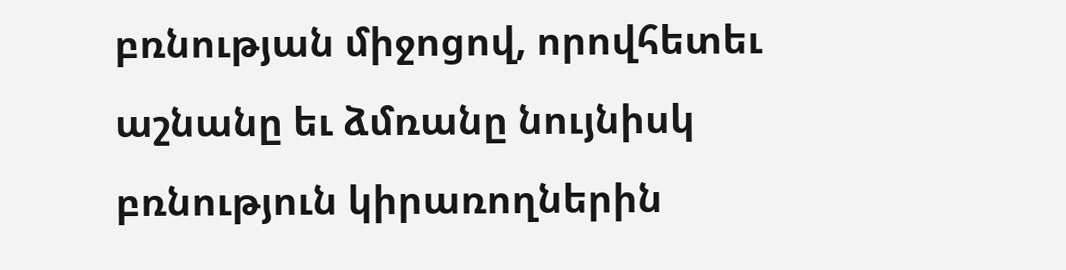բռնության միջոցով, որովհետեւ աշնանը եւ ձմռանը նույնիսկ բռնություն կիրառողներին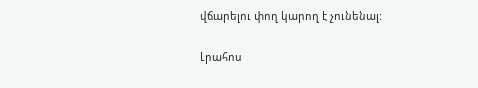վճարելու փող կարող է չունենալ:

Լրահոս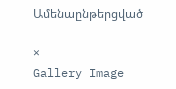Ամենաընթերցված

×
Gallery Image